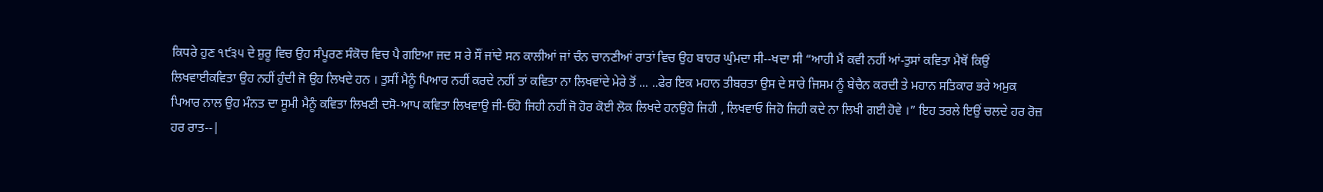ਕਿਧਰੇ ਹੁਣ ੧੯੩੫ ਦੇ ਸ਼ੁਰੂ ਵਿਚ ਉਹ ਸੰਪੂਰਣ ਸੰਕੋਚ ਵਿਚ ਪੈ ਗਇਆ ਜਦ ਸ ਰੇ ਸੌਂ ਜਾਂਦੇ ਸਨ ਕਾਲੀਆਂ ਜਾਂ ਚੰਨ ਚਾਨਣੀਆਂ ਰਾਤਾਂ ਵਿਚ ਉਹ ਬਾਹਰ ਘੁੰਮਦਾ ਸੀ--ਖਦਾ ਸੀ “ਆਹੀ ਮੈਂ ਕਵੀ ਨਹੀਂ ਆਂ-ਤੁਸਾਂ ਕਵਿਤਾ ਮੈਥੋਂ ਕਿਉਂ ਲਿਖਵਾਈਕਵਿਤਾ ਉਹ ਨਹੀਂ ਹੁੰਦੀ ਜੋ ਉਹ ਲਿਖਦੇ ਹਨ । ਤੁਸੀਂ ਮੈਨੂੰ ਪਿਆਰ ਨਹੀਂ ਕਰਦੇ ਨਹੀਂ ਤਾਂ ਕਵਿਤਾ ਨਾ ਲਿਖਵਾਂਦੇ ਮੇਰੇ ਤੋਂ ... ..ਫੇਰ ਇਕ ਮਹਾਨ ਤੀਬਰਤਾ ਉਸ ਦੇ ਸਾਰੇ ਜਿਸਮ ਨੂੰ ਬੇਚੈਨ ਕਰਦੀ ਤੇ ਮਹਾਨ ਸਤਿਕਾਰ ਭਰੇ ਅਮੁਕ ਪਿਆਰ ਨਾਲ ਉਹ ਮੰਨਤ ਦਾ ਸੂਮੀ ਮੈਨੂੰ ਕਵਿਤਾ ਲਿਖਣੀ ਦਸੋ-ਆਪ ਕਵਿਤਾ ਲਿਖਵਾਉ ਜੀ-ਓਹੋ ਜਿਹੀ ਨਹੀਂ ਜੋ ਹੋਰ ਕੋਈ ਲੋਕ ਲਿਖਦੇ ਹਨਉਹੋ ਜਿਹੀ , ਲਿਖਵਾਓ ਜਿਹੋ ਜਿਹੀ ਕਦੇ ਨਾ ਲਿਖੀ ਗਈ ਹੋਵੇ ।” ਇਹ ਤਰਲੇ ਇਉਂ ਚਲਦੇ ਹਰ ਰੋਜ਼ ਹਰ ਰਾਤ--|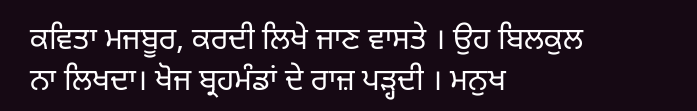ਕਵਿਤਾ ਮਜਬੂਰ, ਕਰਦੀ ਲਿਖੇ ਜਾਣ ਵਾਸਤੇ । ਉਹ ਬਿਲਕੁਲ ਨਾ ਲਿਖਦਾ। ਖੋਜ ਬ੍ਰਹਮੰਡਾਂ ਦੇ ਰਾਜ਼ ਪੜ੍ਹਦੀ । ਮਨੁਖ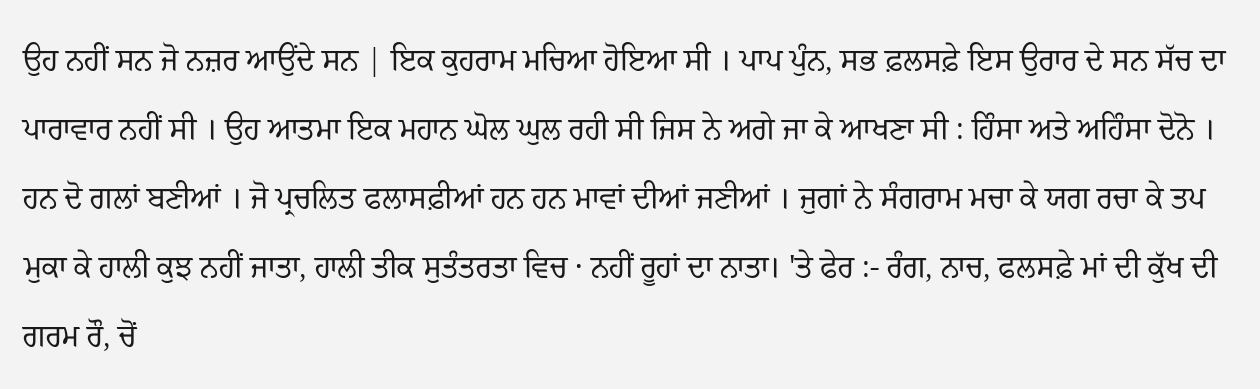ਉਹ ਨਹੀਂ ਸਨ ਜੋ ਨਜ਼ਰ ਆਉਂਦੇ ਸਨ | ਇਕ ਕੁਹਰਾਮ ਮਚਿਆ ਹੋਇਆ ਸੀ । ਪਾਪ ਪੁੰਨ, ਸਭ ਫ਼ਲਸਫ਼ੇ ਇਸ ਉਰਾਰ ਦੇ ਸਨ ਸੱਚ ਦਾ ਪਾਰਾਵਾਰ ਨਹੀਂ ਸੀ । ਉਹ ਆਤਮਾ ਇਕ ਮਹਾਨ ਘੋਲ ਘੁਲ ਰਹੀ ਸੀ ਜਿਸ ਨੇ ਅਗੇ ਜਾ ਕੇ ਆਖਣਾ ਸੀ : ਹਿੰਸਾ ਅਤੇ ਅਹਿੰਸਾ ਦੋਨੋ । ਹਨ ਦੋ ਗਲਾਂ ਬਣੀਆਂ । ਜੋ ਪ੍ਰਚਲਿਤ ਫਲਾਸਫ਼ੀਆਂ ਹਨ ਹਨ ਮਾਵਾਂ ਦੀਆਂ ਜਣੀਆਂ । ਜੁਗਾਂ ਨੇ ਸੰਗਰਾਮ ਮਚਾ ਕੇ ਯਗ ਰਚਾ ਕੇ ਤਪ ਮੁਕਾ ਕੇ ਹਾਲੀ ਕੁਝ ਨਹੀਂ ਜਾਤਾ, ਹਾਲੀ ਤੀਕ ਸੁਤੰਤਰਤਾ ਵਿਚ · ਨਹੀਂ ਰੂਹਾਂ ਦਾ ਨਾਤਾ। 'ਤੇ ਫੇਰ :- ਰੰਗ, ਨਾਚ, ਫਲਸਫ਼ੇ ਮਾਂ ਦੀ ਕੁੱਖ ਦੀ ਗਰਮ ਰੌ, ਚੋਂ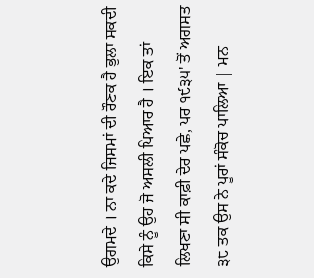ਉਗਮਦੇ । ਨਾ ਕਦੇ ਜਿਸਮਾਂ ਦੀ ਰੌਣਕ ਹੈ ਭੁਲਾ ਸਕਦੀ ਕਿਸੇ ਨੂੰ ਉਹ ਜੋ ਅਸਲੀ ਪਿਆਰ ਹੈ । ਇਕ ਤਾਂ ਲਿਖਣਾ ਸੀ ਕਾਫ਼ੀ ਦੇਰ ਪਛੇ, ਪਰ ੧੯੩੫' ਤੋਂ ਅਗਸਤ ੩੮ ਤਕ ਉਸ ਨੇ ਪੂਰਾਂ ਸੰਕੋਚ ਪਾਲਿਆ | ਮਨ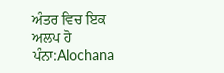ਅੰਤਰ ਵਿਚ ਇਕ ਅਲਪ ਹੋ
ਪੰਨਾ:Alochana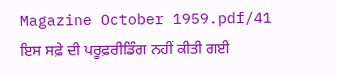Magazine October 1959.pdf/41
ਇਸ ਸਫ਼ੇ ਦੀ ਪਰੂਫ਼ਰੀਡਿੰਗ ਨਹੀਂ ਕੀਤੀ ਗਈ